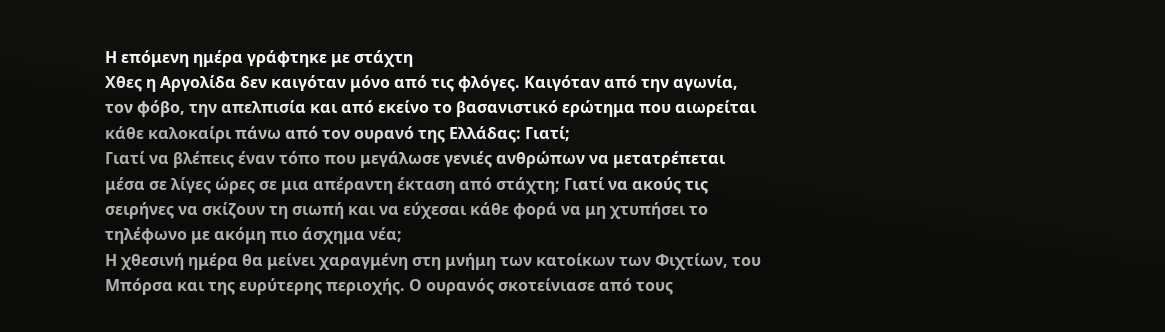Η επόμενη ημέρα γράφτηκε με στάχτη
Χθες η Αργολίδα δεν καιγόταν μόνο από τις φλόγες. Καιγόταν από την αγωνία, τον φόβο, την απελπισία και από εκείνο το βασανιστικό ερώτημα που αιωρείται κάθε καλοκαίρι πάνω από τον ουρανό της Ελλάδας: Γιατί;
Γιατί να βλέπεις έναν τόπο που μεγάλωσε γενιές ανθρώπων να μετατρέπεται μέσα σε λίγες ώρες σε μια απέραντη έκταση από στάχτη; Γιατί να ακούς τις σειρήνες να σκίζουν τη σιωπή και να εύχεσαι κάθε φορά να μη χτυπήσει το τηλέφωνο με ακόμη πιο άσχημα νέα;
Η χθεσινή ημέρα θα μείνει χαραγμένη στη μνήμη των κατοίκων των Φιχτίων, του Μπόρσα και της ευρύτερης περιοχής. Ο ουρανός σκοτείνιασε από τους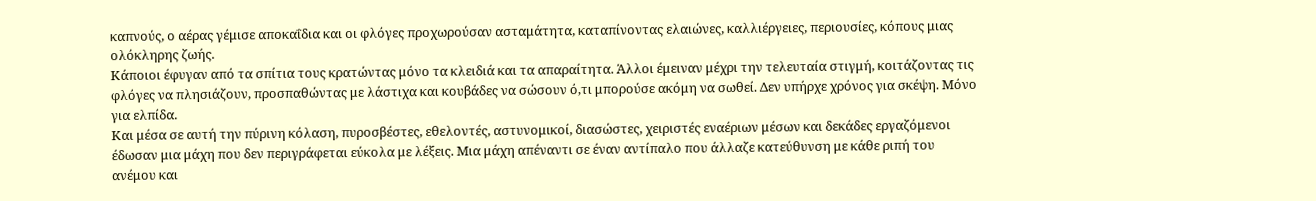καπνούς, ο αέρας γέμισε αποκαΐδια και οι φλόγες προχωρούσαν ασταμάτητα, καταπίνοντας ελαιώνες, καλλιέργειες, περιουσίες, κόπους μιας ολόκληρης ζωής.
Κάποιοι έφυγαν από τα σπίτια τους κρατώντας μόνο τα κλειδιά και τα απαραίτητα. Άλλοι έμειναν μέχρι την τελευταία στιγμή, κοιτάζοντας τις φλόγες να πλησιάζουν, προσπαθώντας με λάστιχα και κουβάδες να σώσουν ό,τι μπορούσε ακόμη να σωθεί. Δεν υπήρχε χρόνος για σκέψη. Μόνο για ελπίδα.
Και μέσα σε αυτή την πύρινη κόλαση, πυροσβέστες, εθελοντές, αστυνομικοί, διασώστες, χειριστές εναέριων μέσων και δεκάδες εργαζόμενοι έδωσαν μια μάχη που δεν περιγράφεται εύκολα με λέξεις. Μια μάχη απέναντι σε έναν αντίπαλο που άλλαζε κατεύθυνση με κάθε ριπή του ανέμου και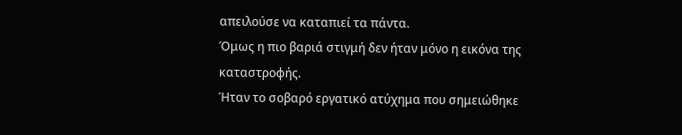απειλούσε να καταπιεί τα πάντα.
Όμως η πιο βαριά στιγμή δεν ήταν μόνο η εικόνα της καταστροφής.
Ήταν το σοβαρό εργατικό ατύχημα που σημειώθηκε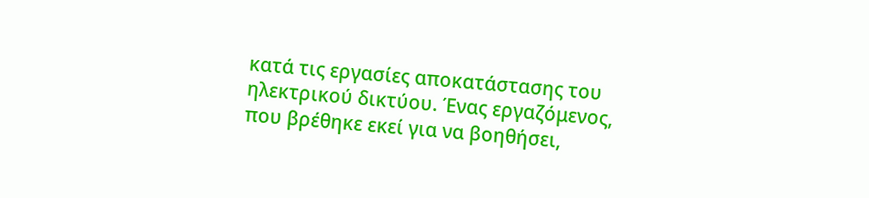κατά τις εργασίες αποκατάστασης του ηλεκτρικού δικτύου. Ένας εργαζόμενος, που βρέθηκε εκεί για να βοηθήσει,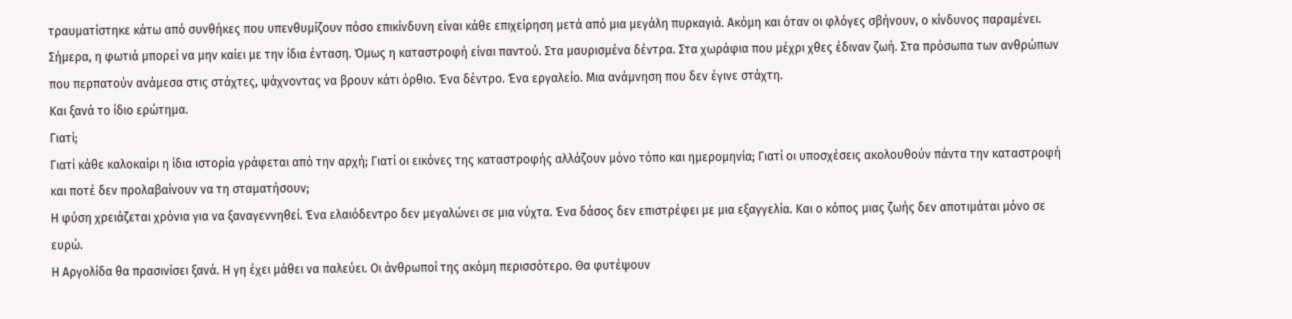τραυματίστηκε κάτω από συνθήκες που υπενθυμίζουν πόσο επικίνδυνη είναι κάθε επιχείρηση μετά από μια μεγάλη πυρκαγιά. Ακόμη και όταν οι φλόγες σβήνουν, ο κίνδυνος παραμένει.
Σήμερα, η φωτιά μπορεί να μην καίει με την ίδια ένταση. Όμως η καταστροφή είναι παντού. Στα μαυρισμένα δέντρα. Στα χωράφια που μέχρι χθες έδιναν ζωή. Στα πρόσωπα των ανθρώπων που περπατούν ανάμεσα στις στάχτες, ψάχνοντας να βρουν κάτι όρθιο. Ένα δέντρο. Ένα εργαλείο. Μια ανάμνηση που δεν έγινε στάχτη.
Και ξανά το ίδιο ερώτημα.
Γιατί;
Γιατί κάθε καλοκαίρι η ίδια ιστορία γράφεται από την αρχή; Γιατί οι εικόνες της καταστροφής αλλάζουν μόνο τόπο και ημερομηνία; Γιατί οι υποσχέσεις ακολουθούν πάντα την καταστροφή και ποτέ δεν προλαβαίνουν να τη σταματήσουν;
Η φύση χρειάζεται χρόνια για να ξαναγεννηθεί. Ένα ελαιόδεντρο δεν μεγαλώνει σε μια νύχτα. Ένα δάσος δεν επιστρέφει με μια εξαγγελία. Και ο κόπος μιας ζωής δεν αποτιμάται μόνο σε ευρώ.
Η Αργολίδα θα πρασινίσει ξανά. Η γη έχει μάθει να παλεύει. Οι άνθρωποί της ακόμη περισσότερο. Θα φυτέψουν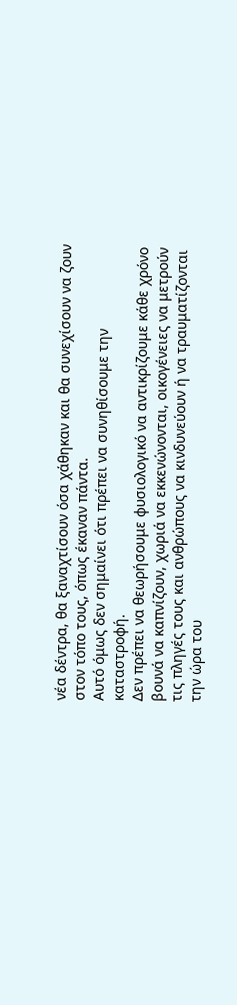νέα δέντρα, θα ξαναχτίσουν όσα χάθηκαν και θα συνεχίσουν να ζουν στον τόπο τους, όπως έκαναν πάντα.
Αυτό όμως δεν σημαίνει ότι πρέπει να συνηθίσουμε την καταστροφή.
Δεν πρέπει να θεωρήσουμε φυσιολογικό να αντικρίζουμε κάθε χρόνο βουνά να καπνίζουν, χωριά να εκκενώνονται, οικογένειες να μετρούν τις πληγές τους και ανθρώπους να κινδυνεύουν ή να τραυματίζονται την ώρα του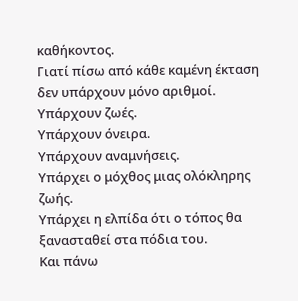καθήκοντος.
Γιατί πίσω από κάθε καμένη έκταση δεν υπάρχουν μόνο αριθμοί.
Υπάρχουν ζωές.
Υπάρχουν όνειρα.
Υπάρχουν αναμνήσεις.
Υπάρχει ο μόχθος μιας ολόκληρης ζωής.
Υπάρχει η ελπίδα ότι ο τόπος θα ξανασταθεί στα πόδια του.
Και πάνω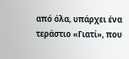από όλα, υπάρχει ένα τεράστιο «Γιατί», που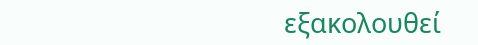εξακολουθεί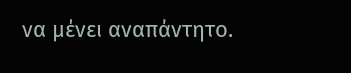να μένει αναπάντητο.